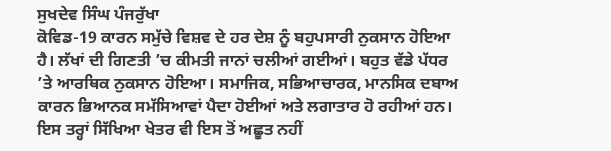ਸੁਖਦੇਵ ਸਿੰਘ ਪੰਜਰੁੱਖਾ
ਕੋਵਿਡ-19 ਕਾਰਨ ਸਮੁੱਚੇ ਵਿਸ਼ਵ ਦੇ ਹਰ ਦੇਸ਼ ਨੂੰ ਬਹੁਪਸਾਰੀ ਨੁਕਸਾਨ ਹੋਇਆ ਹੈ। ਲੱਖਾਂ ਦੀ ਗਿਣਤੀ ’ਚ ਕੀਮਤੀ ਜਾਨਾਂ ਚਲੀਆਂ ਗਈਆਂ। ਬਹੁਤ ਵੱਡੇ ਪੱਧਰ ’ਤੇ ਆਰਥਿਕ ਨੁਕਸਾਨ ਹੋਇਆ। ਸਮਾਜਿਕ, ਸਭਿਆਚਾਰਕ, ਮਾਨਸਿਕ ਦਬਾਅ ਕਾਰਨ ਭਿਆਨਕ ਸਮੱਸਿਆਵਾਂ ਪੈਦਾ ਹੋਈਆਂ ਅਤੇ ਲਗਾਤਾਰ ਹੋ ਰਹੀਆਂ ਹਨ। ਇਸ ਤਰ੍ਹਾਂ ਸਿੱਖਿਆ ਖੇਤਰ ਵੀ ਇਸ ਤੋਂ ਅਛੂਤ ਨਹੀਂ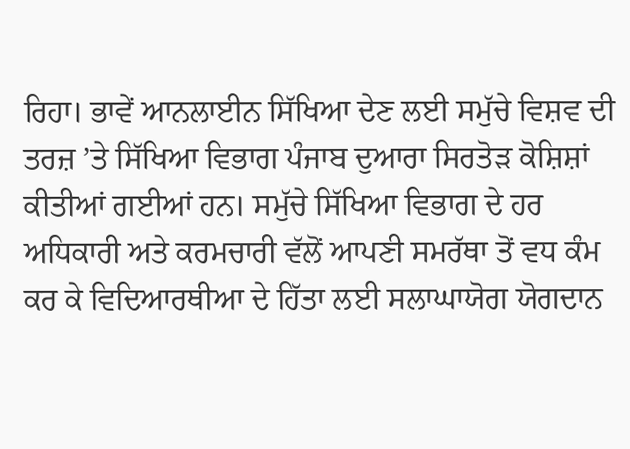ਰਿਹਾ। ਭਾਵੇਂ ਆਨਲਾਈਨ ਸਿੱਖਿਆ ਦੇਣ ਲਈ ਸਮੁੱਚੇ ਵਿਸ਼ਵ ਦੀ ਤਰਜ਼ ’ਤੇ ਸਿੱਖਿਆ ਵਿਭਾਗ ਪੰਜਾਬ ਦੁਆਰਾ ਸਿਰਤੋੜ ਕੋਸ਼ਿਸ਼ਾਂ ਕੀਤੀਆਂ ਗਈਆਂ ਹਨ। ਸਮੁੱਚੇ ਸਿੱਖਿਆ ਵਿਭਾਗ ਦੇ ਹਰ ਅਧਿਕਾਰੀ ਅਤੇ ਕਰਮਚਾਰੀ ਵੱਲੋਂ ਆਪਣੀ ਸਮਰੱਥਾ ਤੋਂ ਵਧ ਕੰਮ ਕਰ ਕੇ ਵਿਦਿਆਰਥੀਆ ਦੇ ਹਿੱਤਾ ਲਈ ਸਲਾਘਾਯੋਗ ਯੋਗਦਾਨ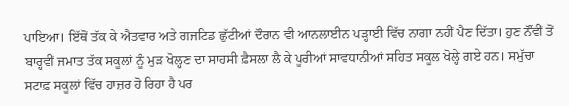ਪਾਇਆ। ਇੱਥੋਂ ਤੱਕ ਕੇ ਐਤਵਾਰ ਅਤੇ ਗਜਟਿਡ ਛੁੱਟੀਆਂ ਦੌਰਾਨ ਵੀ ਆਨਲਾਈਨ ਪੜ੍ਹਾਈ ਵਿੱਚ ਨਾਗਾ ਨਹੀਂ ਪੈਣ ਦਿੱਤਾ। ਹੁਣ ਨੌਂਵੀਂ ਤੋਂ ਬਾਰ੍ਹਵੀਂ ਜਮਾਤ ਤੱਕ ਸਕੂਲਾਂ ਨੂੰ ਮੁੜ ਖੋਲ੍ਹਣ ਦਾ ਸਾਹਸੀ ਫ਼ੈਸਲਾ ਲੈ ਕੇ ਪੂਰੀਆਂ ਸਾਵਧਾਨੀਆਂ ਸਹਿਤ ਸਕੂਲ ਖੋਲ੍ਹੇ ਗਏ ਹਨ। ਸਮੁੱਚਾ ਸਟਾਫ਼ ਸਕੂਲਾਂ ਵਿੱਚ ਹਾਜ਼ਰ ਹੋ ਰਿਹਾ ਹੈ ਪਰ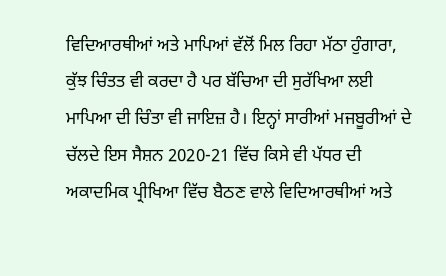ਵਿਦਿਆਰਥੀਆਂ ਅਤੇ ਮਾਪਿਆਂ ਵੱਲੋਂ ਮਿਲ ਰਿਹਾ ਮੱਠਾ ਹੁੰਗਾਰਾ, ਕੁੱਝ ਚਿੰਤਤ ਵੀ ਕਰਦਾ ਹੈ ਪਰ ਬੱਚਿਆ ਦੀ ਸੁਰੱਖਿਆ ਲਈ ਮਾਪਿਆ ਦੀ ਚਿੰਤਾ ਵੀ ਜਾਇਜ਼ ਹੈ। ਇਨ੍ਹਾਂ ਸਾਰੀਆਂ ਮਜਬੂਰੀਆਂ ਦੇ ਚੱਲਦੇ ਇਸ ਸੈਸ਼ਨ 2020-21 ਵਿੱਚ ਕਿਸੇ ਵੀ ਪੱਧਰ ਦੀ ਅਕਾਦਮਿਕ ਪ੍ਰੀਖਿਆ ਵਿੱਚ ਬੈਠਣ ਵਾਲੇ ਵਿਦਿਆਰਥੀਆਂ ਅਤੇ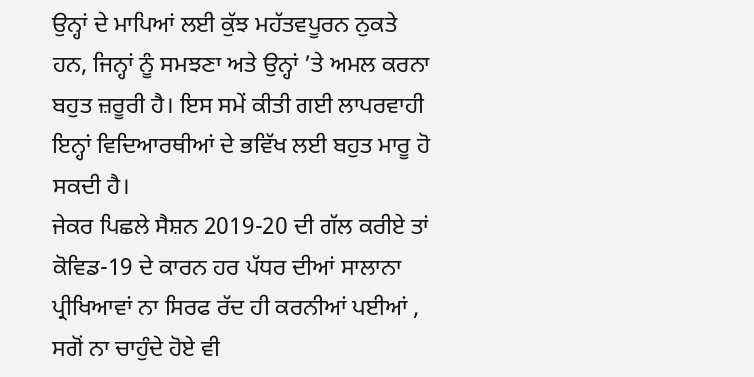ਉਨ੍ਹਾਂ ਦੇ ਮਾਪਿਆਂ ਲਈ ਕੁੱਝ ਮਹੱਤਵਪੂਰਨ ਨੁਕਤੇ ਹਨ, ਜਿਨ੍ਹਾਂ ਨੂੰ ਸਮਝਣਾ ਅਤੇ ਉਨ੍ਹਾਂ ’ਤੇ ਅਮਲ ਕਰਨਾ ਬਹੁਤ ਜ਼ਰੂਰੀ ਹੈ। ਇਸ ਸਮੇਂ ਕੀਤੀ ਗਈ ਲਾਪਰਵਾਹੀ ਇਨ੍ਹਾਂ ਵਿਦਿਆਰਥੀਆਂ ਦੇ ਭਵਿੱਖ ਲਈ ਬਹੁਤ ਮਾਰੂ ਹੋ ਸਕਦੀ ਹੈ।
ਜੇਕਰ ਪਿਛਲੇ ਸੈਸ਼ਨ 2019-20 ਦੀ ਗੱਲ ਕਰੀਏ ਤਾਂ ਕੋਵਿਡ-19 ਦੇ ਕਾਰਨ ਹਰ ਪੱਧਰ ਦੀਆਂ ਸਾਲਾਨਾ ਪ੍ਰੀਖਿਆਵਾਂ ਨਾ ਸਿਰਫ ਰੱਦ ਹੀ ਕਰਨੀਆਂ ਪਈਆਂ , ਸਗੋਂ ਨਾ ਚਾਹੁੰਦੇ ਹੋਏ ਵੀ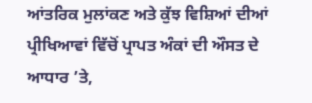ਆਂਤਰਿਕ ਮੁਲਾਂਕਣ ਅਤੇ ਕੁੱਝ ਵਿਸ਼ਿਆਂ ਦੀਆਂ ਪ੍ਰੀਖਿਆਵਾਂ ਵਿੱਚੋਂ ਪ੍ਰਾਪਤ ਅੰਕਾਂ ਦੀ ਔਸਤ ਦੇ ਆਧਾਰ ’ਤੇ,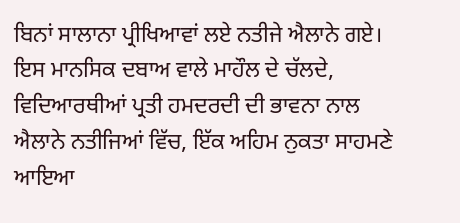ਬਿਨਾਂ ਸਾਲਾਨਾ ਪ੍ਰੀਖਿਆਵਾਂ ਲਏ ਨਤੀਜੇ ਐਲਾਨੇ ਗਏ। ਇਸ ਮਾਨਸਿਕ ਦਬਾਅ ਵਾਲੇ ਮਾਹੌਲ ਦੇ ਚੱਲਦੇ, ਵਿਦਿਆਰਥੀਆਂ ਪ੍ਰਤੀ ਹਮਦਰਦੀ ਦੀ ਭਾਵਨਾ ਨਾਲ ਐਲਾਨੇ ਨਤੀਜਿਆਂ ਵਿੱਚ, ਇੱਕ ਅਹਿਮ ਨੁਕਤਾ ਸਾਹਮਣੇ ਆਇਆ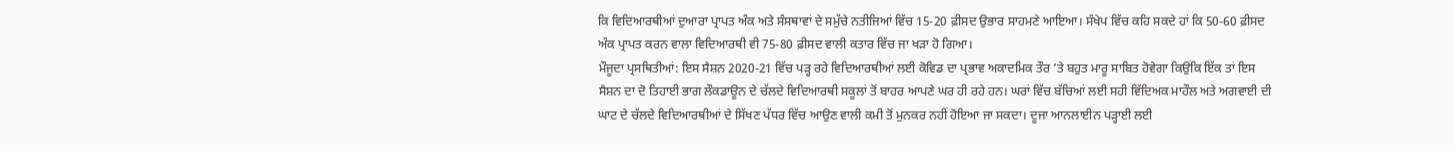ਕਿ ਵਿਦਿਆਰਥੀਆਂ ਦੁਆਰਾ ਪ੍ਰਾਪਤ ਅੰਕ ਅਤੇ ਸੰਸਥਾਵਾਂ ਦੇ ਸਮੁੱਚੇ ਨਤੀਜਿਆਂ ਵਿੱਚ 15-20 ਫ਼ੀਸਦ ਉਭਾਰ ਸਾਹਮਣੇ ਆਇਆ। ਸੰਖੇਪ ਵਿੱਚ ਕਹਿ ਸਕਦੇ ਹਾਂ ਕਿ 50-60 ਫ਼ੀਸਦ ਅੰਕ ਪ੍ਰਾਪਤ ਕਰਨ ਵਾਲਾ ਵਿਦਿਆਰਥੀ ਵੀ 75-80 ਫ਼ੀਸਦ ਵਾਲੀ ਕਤਾਰ ਵਿੱਚ ਜਾ ਖੜਾ ਹੋ ਗਿਆ।
ਮੌਜੂਦਾ ਪ੍ਰਸਥਿਤੀਆਂ: ਇਸ ਸੈਸ਼ਨ 2020-21 ਵਿੱਚ ਪੜ੍ਹ ਰਹੇ ਵਿਦਿਆਰਥੀਆਂ ਲਈ ਕੋਵਿਡ ਦਾ ਪ੍ਰਭਾਵ ਅਕਾਦਮਿਕ ਤੌਰ ’ਤੇ ਬਹੁਤ ਮਾਰੂ ਸਾਬਿਤ ਹੋਵੇਗਾ ਕਿਉਂਕਿ ਇੱਕ ਤਾਂ ਇਸ ਸੈਸ਼ਨ ਦਾ ਦੋ ਤਿਹਾਈ ਭਾਗ ਲੌਕਡਾਊਨ ਦੇ ਚੱਲਦੇ ਵਿਦਿਆਰਥੀ ਸਕੂਲਾਂ ਤੋਂ ਬਾਹਰ ਆਪਣੇ ਘਰ ਹੀ ਰਹੇ ਹਨ। ਘਰਾਂ ਵਿੱਚ ਬੱਚਿਆਂ ਲਈ ਸਹੀ ਵਿੱਦਿਅਕ ਮਾਹੌਲ ਅਤੇ ਅਗਵਾਈ ਦੀ ਘਾਟ ਦੇ ਚੱਲਦੇ ਵਿਦਿਆਰਥੀਆਂ ਦੇ ਸਿੱਖਣ ਪੱਧਰ ਵਿੱਚ ਆਉਣ ਵਾਲੀ ਕਮੀ ਤੋਂ ਮੁਨਕਰ ਨਹੀਂ ਹੋਇਆ ਜਾ ਸਕਦਾ। ਦੂਜਾ ਆਨਲਾਈਨ ਪੜ੍ਹਾਈ ਲਈ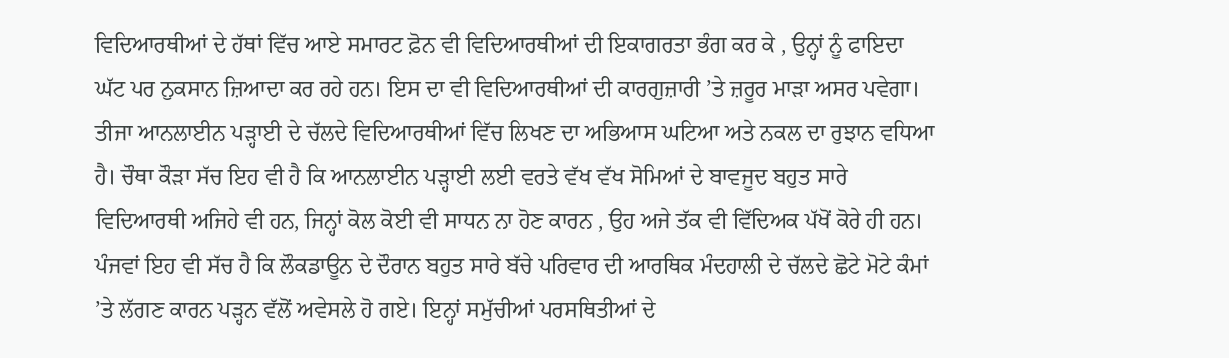ਵਿਦਿਆਰਥੀਆਂ ਦੇ ਹੱਥਾਂ ਵਿੱਚ ਆਏ ਸਮਾਰਟ ਫ਼ੋਨ ਵੀ ਵਿਦਿਆਰਥੀਆਂ ਦੀ ਇਕਾਗਰਤਾ ਭੰਗ ਕਰ ਕੇ , ਉਨ੍ਹਾਂ ਨੂੰ ਫਾਇਦਾ ਘੱਟ ਪਰ ਨੁਕਸਾਨ ਜ਼ਿਆਦਾ ਕਰ ਰਹੇ ਹਨ। ਇਸ ਦਾ ਵੀ ਵਿਦਿਆਰਥੀਆਂ ਦੀ ਕਾਰਗੁਜ਼ਾਰੀ ’ਤੇ ਜ਼ਰੂਰ ਮਾੜਾ ਅਸਰ ਪਵੇਗਾ। ਤੀਜਾ ਆਨਲਾਈਨ ਪੜ੍ਹਾਈ ਦੇ ਚੱਲਦੇ ਵਿਦਿਆਰਥੀਆਂ ਵਿੱਚ ਲਿਖਣ ਦਾ ਅਭਿਆਸ ਘਟਿਆ ਅਤੇ ਨਕਲ ਦਾ ਰੁਝਾਨ ਵਧਿਆ ਹੈ। ਚੌਥਾ ਕੌੜਾ ਸੱਚ ਇਹ ਵੀ ਹੈ ਕਿ ਆਨਲਾਈਨ ਪੜ੍ਹਾਈ ਲਈ ਵਰਤੇ ਵੱਖ ਵੱਖ ਸੋਮਿਆਂ ਦੇ ਬਾਵਜੂਦ ਬਹੁਤ ਸਾਰੇ ਵਿਦਿਆਰਥੀ ਅਜਿਹੇ ਵੀ ਹਨ, ਜਿਨ੍ਹਾਂ ਕੋਲ ਕੋਈ ਵੀ ਸਾਧਨ ਨਾ ਹੋਣ ਕਾਰਨ , ਉਹ ਅਜੇ ਤੱਕ ਵੀ ਵਿੱਦਿਅਕ ਪੱਖੋਂ ਕੋਰੇ ਹੀ ਹਨ। ਪੰਜਵਾਂ ਇਹ ਵੀ ਸੱਚ ਹੈ ਕਿ ਲੌਕਡਾਊਨ ਦੇ ਦੌਰਾਨ ਬਹੁਤ ਸਾਰੇ ਬੱਚੇ ਪਰਿਵਾਰ ਦੀ ਆਰਥਿਕ ਮੰਦਹਾਲੀ ਦੇ ਚੱਲਦੇ ਛੋਟੇ ਮੋਟੇ ਕੰਮਾਂ ’ਤੇ ਲੱਗਣ ਕਾਰਨ ਪੜ੍ਹਨ ਵੱਲੋਂ ਅਵੇਸਲੇ ਹੋ ਗਏ। ਇਨ੍ਹਾਂ ਸਮੁੱਚੀਆਂ ਪਰਸਥਿਤੀਆਂ ਦੇ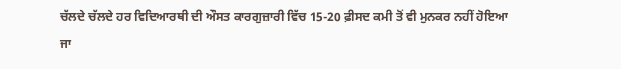ਚੱਲਦੇ ਚੱਲਦੇ ਹਰ ਵਿਦਿਆਰਥੀ ਦੀ ਔਸਤ ਕਾਰਗੁਜ਼ਾਰੀ ਵਿੱਚ 15-20 ਫ਼ੀਸਦ ਕਮੀ ਤੋਂ ਵੀ ਮੁਨਕਰ ਨਹੀਂ ਹੋਇਆ ਜਾ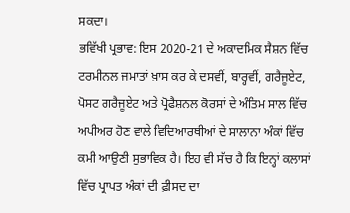ਸਕਦਾ।
ਭਵਿੱਖੀ ਪ੍ਰਭਾਵ: ਇਸ 2020-21 ਦੇ ਅਕਾਦਮਿਕ ਸੈਸ਼ਨ ਵਿੱਚ ਟਰਮੀਨਲ ਜਮਾਤਾਂ ਖ਼ਾਸ ਕਰ ਕੇ ਦਸਵੀਂ, ਬਾਰ੍ਹਵੀਂ, ਗਰੈਜੂਏਟ, ਪੋਸਟ ਗਰੈਜੂਏਟ ਅਤੇ ਪ੍ਰੋਫੈਸ਼ਨਲ ਕੋਰਸਾਂ ਦੇ ਅੰਤਿਮ ਸਾਲ ਵਿੱਚ ਅਪੀਅਰ ਹੋਣ ਵਾਲੇ ਵਿਦਿਆਰਥੀਆਂ ਦੇ ਸਾਲਾਨਾ ਅੰਕਾਂ ਵਿੱਚ ਕਮੀ ਆਉਣੀ ਸੁਭਾਵਿਕ ਹੈ। ਇਹ ਵੀ ਸੱਚ ਹੈ ਕਿ ਇਨ੍ਹਾਂ ਕਲਾਸਾਂ ਵਿੱਚ ਪ੍ਰਾਪਤ ਅੰਕਾਂ ਦੀ ਫ਼ੀਸਦ ਦਾ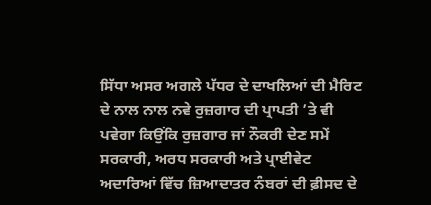ਸਿੱਧਾ ਅਸਰ ਅਗਲੇ ਪੱਧਰ ਦੇ ਦਾਖਲਿਆਂ ਦੀ ਮੈਰਿਟ ਦੇ ਨਾਲ ਨਾਲ ਨਵੇ ਰੁਜ਼ਗਾਰ ਦੀ ਪ੍ਰਾਪਤੀ ’ਤੇ ਵੀ ਪਵੇਗਾ ਕਿਉਂਕਿ ਰੁਜ਼ਗਾਰ ਜਾਂ ਨੌਕਰੀ ਦੇਣ ਸਮੇਂ ਸਰਕਾਰੀ, ਅਰਧ ਸਰਕਾਰੀ ਅਤੇ ਪ੍ਰਾਈਵੇਟ ਅਦਾਰਿਆਂ ਵਿੱਚ ਜ਼ਿਆਦਾਤਰ ਨੰਬਰਾਂ ਦੀ ਫ਼ੀਸਦ ਦੇ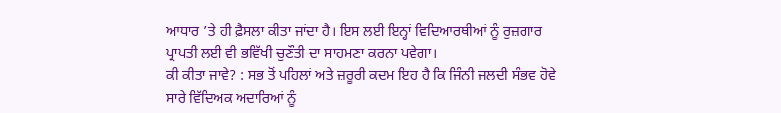ਆਧਾਰ ’ਤੇ ਹੀ ਫ਼ੈਸਲਾ ਕੀਤਾ ਜਾਂਦਾ ਹੈ। ਇਸ ਲਈ ਇਨ੍ਹਾਂ ਵਿਦਿਆਰਥੀਆਂ ਨੂੰ ਰੁਜ਼ਗਾਰ ਪ੍ਰਾਪਤੀ ਲਈ ਵੀ ਭਵਿੱਖੀ ਚੁਣੌਤੀ ਦਾ ਸਾਹਮਣਾ ਕਰਨਾ ਪਵੇਗਾ।
ਕੀ ਕੀਤਾ ਜਾਵੇ? : ਸਭ ਤੋਂ ਪਹਿਲਾਂ ਅਤੇ ਜ਼ਰੂਰੀ ਕਦਮ ਇਹ ਹੈ ਕਿ ਜਿੰਨੀ ਜਲਦੀ ਸੰਭਵ ਹੋਵੇ ਸਾਰੇ ਵਿੱਦਿਅਕ ਅਦਾਰਿਆਂ ਨੂੰ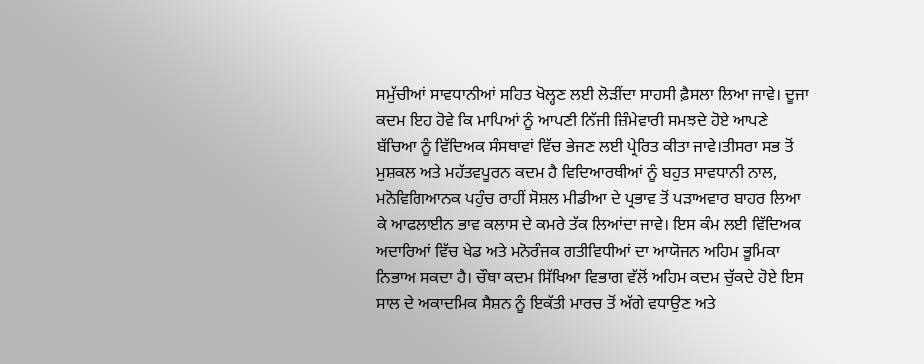ਸਮੁੱਚੀਆਂ ਸਾਵਧਾਨੀਆਂ ਸਹਿਤ ਖੋਲ੍ਹਣ ਲਈ ਲੋੜੀਂਦਾ ਸਾਹਸੀ ਫ਼ੈਸਲਾ ਲਿਆ ਜਾਵੇ। ਦੂਜਾ ਕਦਮ ਇਹ ਹੋਵੇ ਕਿ ਮਾਪਿਆਂ ਨੂੰ ਆਪਣੀ ਨਿੱਜੀ ਜ਼ਿੰਮੇਵਾਰੀ ਸਮਝਦੇ ਹੋਏ ਆਪਣੇ ਬੱਚਿਆ ਨੂੰ ਵਿੱਦਿਅਕ ਸੰਸਥਾਵਾਂ ਵਿੱਚ ਭੇਜਣ ਲਈ ਪ੍ਰੇਰਿਤ ਕੀਤਾ ਜਾਵੇ।ਤੀਸਰਾ ਸਭ ਤੋਂ ਮੁਸ਼ਕਲ ਅਤੇ ਮਹੱਤਵਪੂਰਨ ਕਦਮ ਹੈ ਵਿਦਿਆਰਥੀਆਂ ਨੂੰ ਬਹੁਤ ਸਾਵਧਾਨੀ ਨਾਲ, ਮਨੋਵਿਗਿਆਨਕ ਪਹੁੰਚ ਰਾਹੀਂ ਸੋਸ਼ਲ ਮੀਡੀਆ ਦੇ ਪ੍ਰਭਾਵ ਤੋਂ ਪੜਾਅਵਾਰ ਬਾਹਰ ਲਿਆ ਕੇ ਆਫਲਾਈਨ ਭਾਵ ਕਲਾਸ ਦੇ ਕਮਰੇ ਤੱਕ ਲਿਆਂਦਾ ਜਾਵੇ। ਇਸ ਕੰਮ ਲਈ ਵਿੱਦਿਅਕ ਅਦਾਰਿਆਂ ਵਿੱਚ ਖੇਡ ਅਤੇ ਮਨੋਰੰਜਕ ਗਤੀਵਿਧੀਆਂ ਦਾ ਆਯੋਜਨ ਅਹਿਮ ਭੂਮਿਕਾ ਨਿਭਾਅ ਸਕਦਾ ਹੈ। ਚੌਥਾ ਕਦਮ ਸਿੱਖਿਆ ਵਿਭਾਗ ਵੱਲੋਂ ਅਹਿਮ ਕਦਮ ਚੁੱਕਦੇ ਹੋਏ ਇਸ ਸਾਲ ਦੇ ਅਕਾਦਮਿਕ ਸੈਸ਼ਨ ਨੂੰ ਇਕੱਤੀ ਮਾਰਚ ਤੋਂ ਅੱਗੇ ਵਧਾਉਣ ਅਤੇ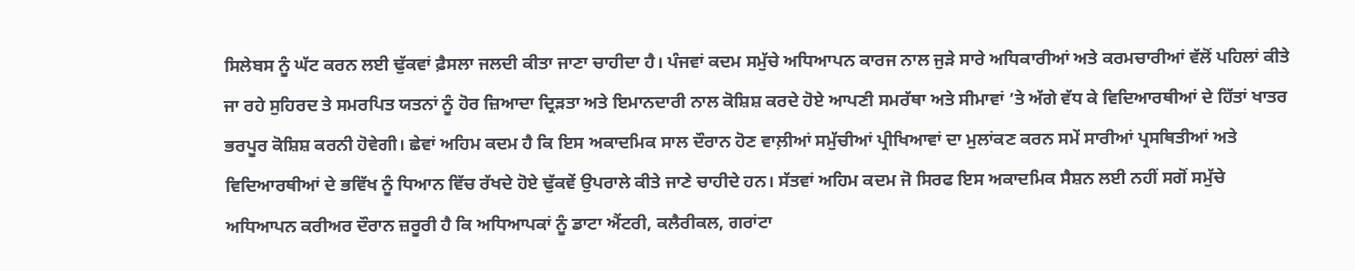ਸਿਲੇਬਸ ਨੂੰ ਘੱਟ ਕਰਨ ਲਈ ਢੁੱਕਵਾਂ ਫ਼ੈਸਲਾ ਜਲਦੀ ਕੀਤਾ ਜਾਣਾ ਚਾਹੀਦਾ ਹੈ। ਪੰਜਵਾਂ ਕਦਮ ਸਮੁੱਚੇ ਅਧਿਆਪਨ ਕਾਰਜ ਨਾਲ ਜੁੜੇ ਸਾਰੇ ਅਧਿਕਾਰੀਆਂ ਅਤੇ ਕਰਮਚਾਰੀਆਂ ਵੱਲੋਂ ਪਹਿਲਾਂ ਕੀਤੇ ਜਾ ਰਹੇ ਸੁਹਿਰਦ ਤੇ ਸਮਰਪਿਤ ਯਤਨਾਂ ਨੂੰ ਹੋਰ ਜ਼ਿਆਦਾ ਦ੍ਰਿੜਤਾ ਅਤੇ ਇਮਾਨਦਾਰੀ ਨਾਲ ਕੋਸ਼ਿਸ਼ ਕਰਦੇ ਹੋਏ ਆਪਣੀ ਸਮਰੱਥਾ ਅਤੇ ਸੀਮਾਵਾਂ ’ਤੇ ਅੱਗੇ ਵੱਧ ਕੇ ਵਿਦਿਆਰਥੀਆਂ ਦੇ ਹਿੱਤਾਂ ਖਾਤਰ ਭਰਪੂਰ ਕੋਸ਼ਿਸ਼ ਕਰਨੀ ਹੋਵੇਗੀ। ਛੇਵਾਂ ਅਹਿਮ ਕਦਮ ਹੈ ਕਿ ਇਸ ਅਕਾਦਮਿਕ ਸਾਲ ਦੌਰਾਨ ਹੋਣ ਵਾਲ਼ੀਆਂ ਸਮੁੱਚੀਆਂ ਪ੍ਰੀਖਿਆਵਾਂ ਦਾ ਮੁਲਾਂਕਣ ਕਰਨ ਸਮੇਂ ਸਾਰੀਆਂ ਪ੍ਰਸਥਿਤੀਆਂ ਅਤੇ ਵਿਦਿਆਰਥੀਆਂ ਦੇ ਭਵਿੱਖ ਨੂੰ ਧਿਆਨ ਵਿੱਚ ਰੱਖਦੇ ਹੋਏ ਢੁੱਕਵੇਂ ਉਪਰਾਲੇ ਕੀਤੇ ਜਾਣੇ ਚਾਹੀਦੇ ਹਨ। ਸੱਤਵਾਂ ਅਹਿਮ ਕਦਮ ਜੋ ਸਿਰਫ ਇਸ ਅਕਾਦਮਿਕ ਸੈਸ਼ਨ ਲਈ ਨਹੀਂ ਸਗੋਂ ਸਮੁੱਚੇ ਅਧਿਆਪਨ ਕਰੀਅਰ ਦੌਰਾਨ ਜ਼ਰੂਰੀ ਹੈ ਕਿ ਅਧਿਆਪਕਾਂ ਨੂੰ ਡਾਟਾ ਐਂਟਰੀ, ਕਲੈਰੀਕਲ, ਗਰਾਂਟਾ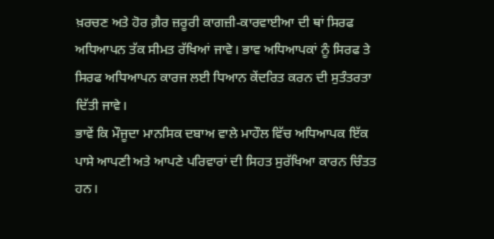ਖ਼ਰਚਣ ਅਤੇ ਹੋਰ ਗ਼ੈਰ ਜ਼ਰੂਰੀ ਕਾਗਜ਼ੀ-ਕਾਰਵਾਈਆ ਦੀ ਥਾਂ ਸਿਰਫ ਅਧਿਆਪਨ ਤੱਕ ਸੀਮਤ ਰੱਖਿਆਂ ਜਾਵੇ। ਭਾਵ ਅਧਿਆਪਕਾਂ ਨੂੰ ਸਿਰਫ ਤੇ ਸਿਰਫ ਅਧਿਆਪਨ ਕਾਰਜ ਲਈ ਧਿਆਨ ਕੇਂਦਰਿਤ ਕਰਨ ਦੀ ਸੁਤੰਤਰਤਾ ਦਿੱਤੀ ਜਾਵੇ।
ਭਾਵੇਂ ਕਿ ਮੌਜੂਦਾ ਮਾਨਸਿਕ ਦਬਾਅ ਵਾਲੇ ਮਾਹੌਲ ਵਿੱਚ ਅਧਿਆਪਕ ਇੱਕ ਪਾਸੇ ਆਪਣੀ ਅਤੇ ਆਪਣੇ ਪਰਿਵਾਰਾਂ ਦੀ ਸਿਹਤ ਸੁਰੱਖਿਆ ਕਾਰਨ ਚਿੰਤਤ ਹਨ।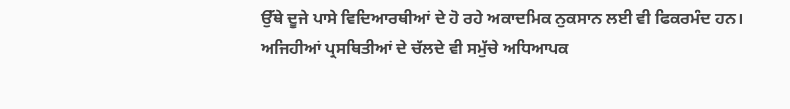ਉੱਥੇ ਦੂਜੇ ਪਾਸੇ ਵਿਦਿਆਰਥੀਆਂ ਦੇ ਹੋ ਰਹੇ ਅਕਾਦਮਿਕ ਨੁਕਸਾਨ ਲਈ ਵੀ ਫਿਕਰਮੰਦ ਹਨ। ਅਜਿਹੀਆਂ ਪ੍ਰਸਥਿਤੀਆਂ ਦੇ ਚੱਲਦੇ ਵੀ ਸਮੁੱਚੇ ਅਧਿਆਪਕ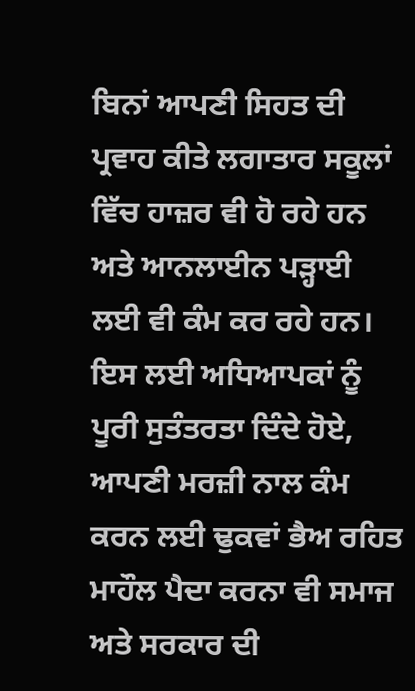ਬਿਨਾਂ ਆਪਣੀ ਸਿਹਤ ਦੀ ਪ੍ਰਵਾਹ ਕੀਤੇ ਲਗਾਤਾਰ ਸਕੂਲਾਂ ਵਿੱਚ ਹਾਜ਼ਰ ਵੀ ਹੋ ਰਹੇ ਹਨ ਅਤੇ ਆਨਲਾਈਨ ਪੜ੍ਹਾਈ ਲਈ ਵੀ ਕੰਮ ਕਰ ਰਹੇ ਹਨ। ਇਸ ਲਈ ਅਧਿਆਪਕਾਂ ਨੂੰ ਪੂਰੀ ਸੁਤੰਤਰਤਾ ਦਿੰਦੇ ਹੋਏ, ਆਪਣੀ ਮਰਜ਼ੀ ਨਾਲ ਕੰਮ ਕਰਨ ਲਈ ਢੁਕਵਾਂ ਭੈਅ ਰਹਿਤ ਮਾਹੌਲ ਪੈਦਾ ਕਰਨਾ ਵੀ ਸਮਾਜ ਅਤੇ ਸਰਕਾਰ ਦੀ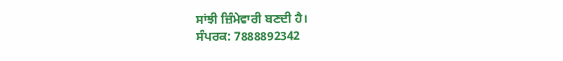ਸਾਂਝੀ ਜ਼ਿੰਮੇਵਾਰੀ ਬਣਦੀ ਹੈ।
ਸੰਪਰਕ: 7888892342